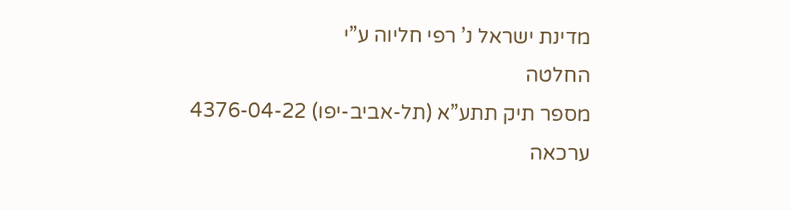מדינת ישראל נ’ רפי חליוה ע”י
החלטה
מספר תיק תתע”א (תל-אביב-יפו) 4376-04-22
ערכאה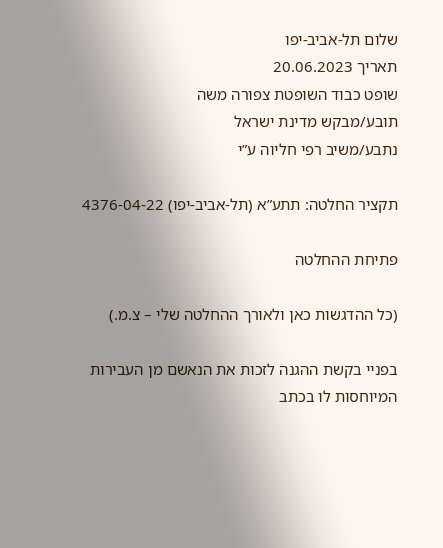שלום תל-אביב-יפו
תאריך 20.06.2023
שופט כבוד השופטת צפורה משה
תובע/מבקש מדינת ישראל
נתבע/משיב רפי חליוה ע”י

תקציר החלטה: תתע”א (תל-אביב-יפו) 4376-04-22

פתיחת ההחלטה

(כל ההדגשות כאן ולאורך ההחלטה שלי – צ.מ.)

בפניי בקשת ההגנה לזכות את הנאשם מן העבירות המיוחסות לו בכתב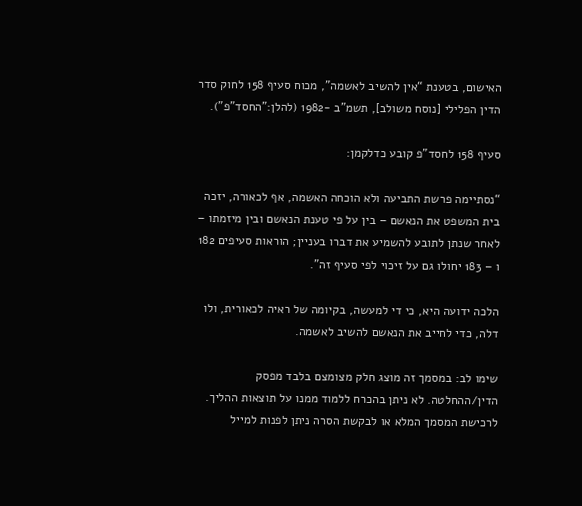האישום, בטענת “אין להשיב לאשמה”, מכוח סעיף 158 לחוק סדר הדין הפלילי [נוסח משולב], תשמ”ב -1982 (להלן:”החסד”פ”).

סעיף 158 לחסד”פ קובע כדלקמן:

“נסתיימה פרשת התביעה ולא הוכחה האשמה, אף לכאורה, יזכה בית המשפט את הנאשם – בין על פי טענת הנאשם ובין מיזמתו – לאחר שנתן לתובע להשמיע את דברו בעניין; הוראות סעיפים 182 ו – 183 יחולו גם על זיכוי לפי סעיף זה”.

הלכה ידועה היא, כי די למעשה, בקיומה של ראיה לכאורית, ולו דלה, כדי לחייב את הנאשם להשיב לאשמה.

שימו לב: במסמך זה מוצג חלק מצומצם בלבד מפסק הדין/ההחלטה. לא ניתן בהכרח ללמוד ממנו על תוצאות ההליך.
לרכישת המסמך המלא או לבקשת הסרה ניתן לפנות למייל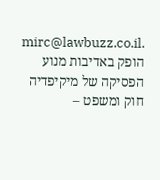mirc@lawbuzz.co.il.
הופק באדיבות מנוע הפסיקה של מיקיפדיה חוק ומשפט –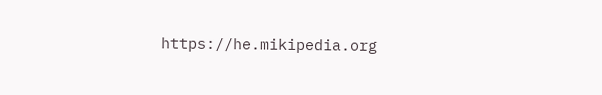https://he.mikipedia.org